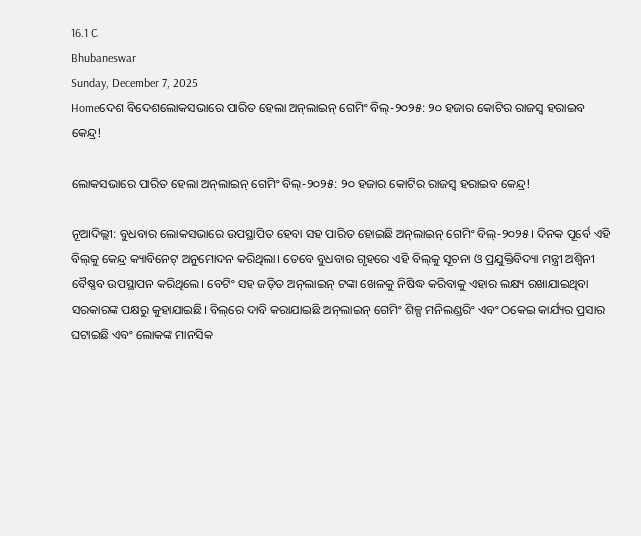16.1 C
Bhubaneswar
Sunday, December 7, 2025
Homeଦେଶ ବିଦେଶଲୋକସଭାରେ ପାରିତ ହେଲା ଅନ୍‌ଲାଇନ୍ ଗେମିଂ ବିଲ୍‌-୨୦୨୫: ୨୦ ହଜାର କୋଟିର ରାଜସ୍ୱ ହରାଇବ କେନ୍ଦ୍ର!

ଲୋକସଭାରେ ପାରିତ ହେଲା ଅନ୍‌ଲାଇନ୍ ଗେମିଂ ବିଲ୍‌-୨୦୨୫: ୨୦ ହଜାର କୋଟିର ରାଜସ୍ୱ ହରାଇବ କେନ୍ଦ୍ର!

ନୂଆଦିଲ୍ଲୀ: ବୁଧବାର ଲୋକସଭାରେ ଉପସ୍ଥାପିତ ହେବା ସହ ପାରିତ ହୋଇଛି ଅନ୍‌ଲାଇନ୍ ଗେମିଂ ବିଲ୍‌-୨୦୨୫। ଦିନକ ପୂର୍ବେ ଏହି ବିଲ୍‌କୁ କେନ୍ଦ୍ର କ୍ୟାବିନେଟ୍ ଅନୁମୋଦନ କରିଥିଲା। ତେବେ ବୁଧବାର ଗୃହରେ ଏହି ବିଲ୍‌କୁ ସୂଚନା ଓ ପ୍ରଯୁକ୍ତିବିଦ୍ୟା ମନ୍ତ୍ରୀ ଅଶ୍ୱିନୀ ବୈଷ୍ଣବ ଉପସ୍ଥାପନ କରିଥିଲେ। ବେଟିଂ ସହ ଜଡ଼ିତ ଅନ୍‌ଲାଇନ୍ ଟଙ୍କା ଖେଳକୁ ନିଷିଦ୍ଧ କରିବାକୁ ଏହାର ଲକ୍ଷ୍ୟ ରଖାଯାଇଥିବା ସରକାରଙ୍କ ପକ୍ଷରୁ କୁହାଯାଇଛି। ବିଲ୍‌ରେ ଦାବି କରାଯାଇଛି ଅନ୍‌ଲାଇନ୍ ଗେମିଂ ଶିଳ୍ପ ମନିଲଣ୍ଡରିଂ ଏବଂ ଠକେଇ କାର୍ଯ୍ୟର ପ୍ରସାର ଘଟାଇଛି ଏବଂ ଲୋକଙ୍କ ମାନସିକ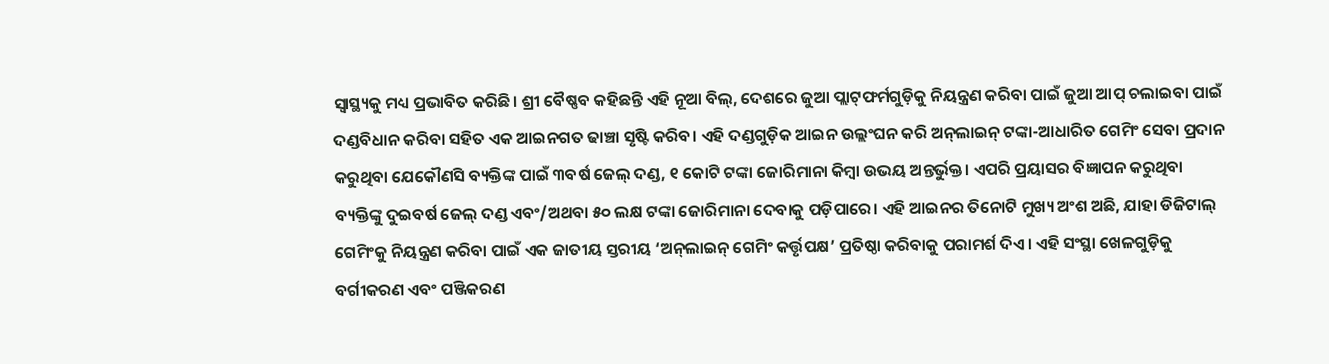ସ୍ୱାସ୍ଥ୍ୟକୁ ମଧ୍ୟ ପ୍ରଭାବିତ କରିଛି। ଶ୍ରୀ ବୈଷ୍ଣବ କହିଛନ୍ତି ଏହି ନୂଆ ବିଲ୍‌, ଦେଶରେ ଜୁଆ ପ୍ଲାଟ୍‌ଫର୍ମଗୁଡ଼ିକୁ ନିୟନ୍ତ୍ରଣ କରିବା ପାଇଁ ଜୁଆ ଆପ୍ ଚଲାଇବା ପାଇଁ ଦଣ୍ଡବିଧାନ କରିବା ସହିତ ଏକ ଆଇନଗତ ଢାଞ୍ଚା ସୃଷ୍ଟି କରିବ। ଏହି ଦଣ୍ଡଗୁଡ଼ିକ ଆଇନ ଉଲ୍ଲଂଘନ କରି ଅନ୍‌ଲାଇନ୍ ଟଙ୍କା-ଆଧାରିତ ଗେମିଂ ସେବା ପ୍ରଦାନ କରୁଥିବା ଯେକୌଣସି ବ୍ୟକ୍ତିଙ୍କ ପାଇଁ ୩ବର୍ଷ ଜେଲ୍ ଦଣ୍ଡ, ୧ କୋଟି ଟଙ୍କା ଜୋରିମାନା କିମ୍ବା ଉଭୟ ଅନ୍ତର୍ଭୁକ୍ତ। ଏପରି ପ୍ରୟାସର ବିଜ୍ଞାପନ କରୁଥିବା ବ୍ୟକ୍ତିଙ୍କୁ ଦୁଇବର୍ଷ ଜେଲ୍ ଦଣ୍ଡ ଏବଂ/ଅଥବା ୫୦ ଲକ୍ଷ ଟଙ୍କା ଜୋରିମାନା ଦେବାକୁ ପଡ଼ିପାରେ। ଏହି ଆଇନର ତିନୋଟି ମୁଖ୍ୟ ଅଂଶ ଅଛି, ଯାହା ଡିଜିଟାଲ୍ ଗେମିଂକୁ ନିୟନ୍ତ୍ରଣ କରିବା ପାଇଁ ଏକ ଜାତୀୟ ସ୍ତରୀୟ ‘ଅନ୍‌ଲାଇନ୍ ଗେମିଂ କର୍ତ୍ତୃପକ୍ଷ’ ପ୍ରତିଷ୍ଠା କରିବାକୁ ପରାମର୍ଶ ଦିଏ। ଏହି ସଂସ୍ଥା ଖେଳଗୁଡ଼ିକୁ ବର୍ଗୀକରଣ ଏବଂ ପଞ୍ଜିକରଣ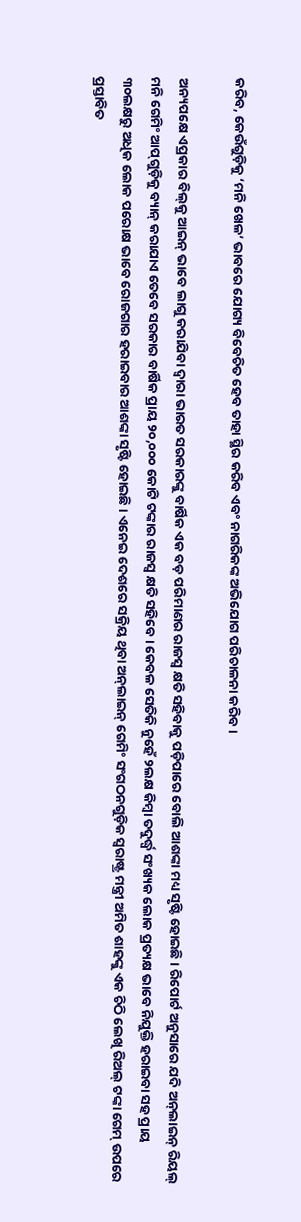କରିବ, କେଉଁଗୁଡ଼ିକୁ ‘ମନି ଖେଳ’ ଭାବରେ ଯୋଗ୍ୟ ବିବେଚିତ ହେବ ତାହା ସ୍ଥିର କରିବ ଏବଂ ନାଗରିକଙ୍କ ଅଭିଯୋଗ ପରିଚାଳନା କରିବ।

ଅନ୍ୟପକ୍ଷେ ଏପ୍ରକାର ବିଲ୍‌କୁ ଆଇନ୍ ଭାବେ ଲାଗୁ କରାଯିବା ଦ୍ୱାରା ଭାରତ ସରକାରଙ୍କୁ ବାର୍ଷିକ ଏକ ବଡ଼ ପରିମାଣର ରାଜସ୍ୱ କ୍ଷତି ସହିବାକୁ ପଡ଼ିପାରେ ବୋଲି ଆଶଙ୍କା ମଧ୍ୟ ସୃଷ୍ଟି ହୋଇଛି। ରିପୋର୍ଟ ଅନୁସାରେ ଯଦି ଅନ୍‌ଲାଇନ୍ ରିୟଲ୍ ମନି ଗେମିଂ ଆପ୍‌ଗୁଡ଼ିକୁ ବ୍ୟାନ୍ କରାଯାଏ ତେବେ ସରକାର ବାର୍ଷିକ ପ୍ରାୟ ୨୦,୦୦୦ କୋଟି ଟଙ୍କାର ରାଜସ୍ୱ କ୍ଷତି ସହିବେ। କେବଳ ସେତିକି ନୁହେଁ ୨ଲକ୍ଷ କିମ୍ବା ତଦୁର୍ଦ୍ଧ୍ୱ ସଂଖ୍ୟକ ଲୋକ ପ୍ରତ୍ୟକ୍ଷ ଭାବେ ନିଯୁକ୍ତି ହରାଇବା ସହ ପ୍ରାୟ ୩୦ଲକ୍ଷରୁ ଅଧିକ ଲୋକ ପରୋକ୍ଷ ଭାବେ ରୋଜଗାର ହରାଇବାର ଆଶଙ୍କା ସୃଷ୍ଟି ହୋଇଛି। ଏନେଇ ଦେଶରେ ସକ୍ରିୟ ଥିବା ଅନ୍‌ଲାଇନ୍ ଗେମିଂ ସଂଗଠନଗୁଡ଼ିକ ସ୍ୱରାଷ୍ଟ୍ର ମନ୍ତ୍ରୀ ଅମିତ ଶାହଙ୍କୁ ଏକ ଚିଠି ଲେଖି ରିଅଲ୍ ଟଙ୍କା ଗେମ୍ ଉପରେ ପ୍ରସ୍ତାବିତ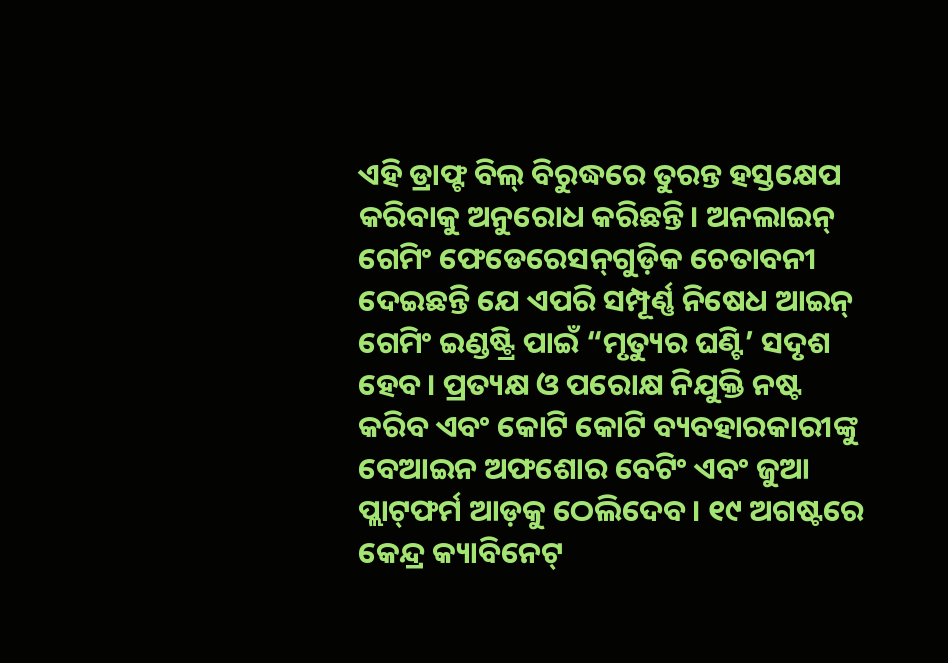ଏହି ଡ୍ରାଫ୍ଟ ବିଲ୍ ବିରୁଦ୍ଧରେ ତୁରନ୍ତ ହସ୍ତକ୍ଷେପ କରିବାକୁ ଅନୁରୋଧ କରିଛନ୍ତି। ଅନଲାଇନ୍ ଗେମିଂ ଫେଡେରେସନ୍‌ଗୁଡ଼ିକ ଚେତାବନୀ ଦେଇଛନ୍ତି ଯେ ଏପରି ସମ୍ପୂର୍ଣ୍ଣ ନିଷେଧ ଆଇନ୍ ଗେମିଂ ଇଣ୍ଡଷ୍ଟ୍ରି ପାଇଁ “ମୃତ୍ୟୁର ଘଣ୍ଟି’ ସଦୃଶ ହେବ। ପ୍ରତ୍ୟକ୍ଷ ଓ ପରୋକ୍ଷ ନିଯୁକ୍ତି ନଷ୍ଟ କରିବ ଏବଂ କୋଟି କୋଟି ବ୍ୟବହାରକାରୀଙ୍କୁ ବେଆଇନ ଅଫଶୋର ବେଟିଂ ଏବଂ ଜୁଆ ପ୍ଲାଟ୍‌ଫର୍ମ ଆଡ଼କୁ ଠେଲିଦେବ। ୧୯ ଅଗଷ୍ଟରେ କେନ୍ଦ୍ର କ୍ୟାବିନେଟ୍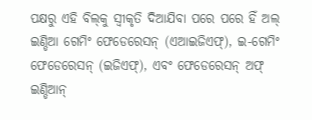ପକ୍ଷରୁ ଏହି ବିଲ୍‌କୁ ସ୍ୱୀକୃତି ଦିଆଯିବା ପରେ ପରେ ହିଁ ଅଲ୍ ଇଣ୍ଡିଆ ଗେମିଂ ଫେଡେରେସନ୍ (ଏଆଇଜିଏଫ୍‌), ଇ-ଗେମିଂ ଫେଡେରେସନ୍ (ଇଜିଏଫ୍‌), ଏବଂ ଫେଡେରେସନ୍ ଅଫ୍ ଇଣ୍ଡିଆନ୍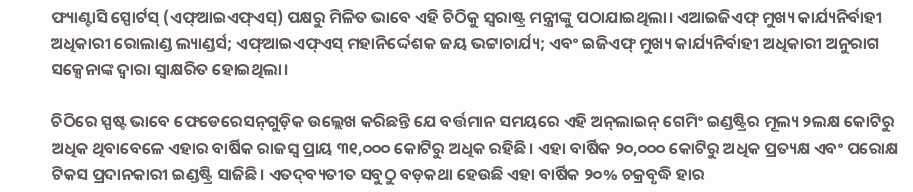ଫ୍ୟାଣ୍ଟାସି ସ୍ପୋର୍ଟସ୍ (ଏଫ୍‌ଆଇଏଫ୍‌ଏସ୍‌) ପକ୍ଷରୁ ମିଳିତ ଭାବେ ଏହି ଚିଠିକୁ ସ୍ୱରାଷ୍ଟ୍ର ମନ୍ତ୍ରୀଙ୍କୁ ପଠାଯାଇଥିଲା। ଏଆଇଜିଏଫ୍ ମୁଖ୍ୟ କାର୍ଯ୍ୟନିର୍ବାହୀ ଅଧିକାରୀ ରୋଲାଣ୍ଡ ଲ୍ୟାଣ୍ଡର୍ସ; ଏଫ୍‌ଆଇଏଫ୍‌ଏସ୍ ମହାନିର୍ଦ୍ଦେଶକ ଜୟ ଭଟ୍ଟାଚାର୍ଯ୍ୟ; ଏବଂ ଇଜିଏଫ୍ ମୁଖ୍ୟ କାର୍ଯ୍ୟନିର୍ବାହୀ ଅଧିକାରୀ ଅନୁରାଗ ସକ୍ସେନାଙ୍କ ଦ୍ୱାରା ସ୍ୱାକ୍ଷରିତ ହୋଇଥିଲା।

ଚିଠିରେ ସ୍ପଷ୍ଟ ଭାବେ ଫେଡେରେସନ୍‌ଗୁଡ଼ିକ ଉଲ୍ଲେଖ କରିଛନ୍ତି ଯେ ବର୍ତ୍ତମାନ ସମୟରେ ଏହି ଅନ୍‌ଲାଇନ୍ ଗେମିଂ ଇଣ୍ଡଷ୍ଟ୍ରିର ମୂଲ୍ୟ ୨ଲକ୍ଷ କୋଟିରୁ ଅଧିକ ଥିବାବେଳେ ଏହାର ବାର୍ଷିକ ରାଜସ୍ୱ ପ୍ରାୟ ୩୧,୦୦୦ କୋଟିରୁ ଅଧିକ ରହିଛି। ଏହା ବାର୍ଷିକ ୨୦,୦୦୦ କୋଟିରୁ ଅଧିକ ପ୍ରତ୍ୟକ୍ଷ ଏବଂ ପରୋକ୍ଷ ଟିକସ ପ୍ରଦାନକାରୀ ଇଣ୍ଡଷ୍ଟ୍ରି ସାଜିଛି। ଏତଦ୍‌ବ୍ୟତୀତ ସବୁଠୁ ବଡ଼କଥା ହେଉଛି ଏହା ବାର୍ଷିକ ୨୦% ଚକ୍ରବୃଦ୍ଧି ହାର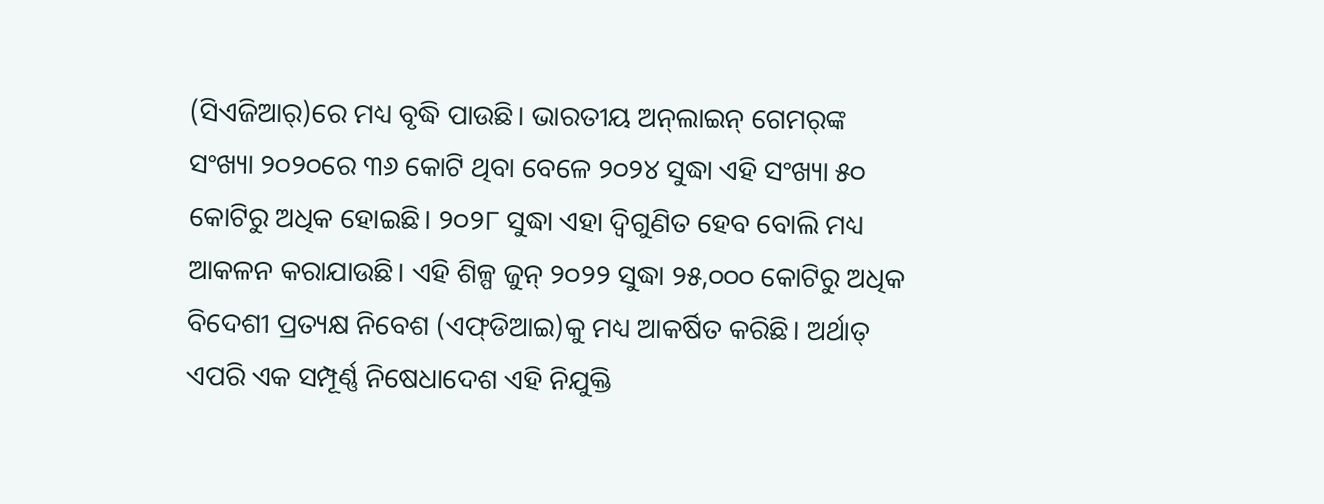(ସିଏଜିଆର୍‌)ରେ ମଧ୍ୟ ବୃଦ୍ଧି ପାଉଛି। ଭାରତୀୟ ଅନ୍‌ଲାଇନ୍ ଗେମର୍‌ଙ୍କ ସଂଖ୍ୟା ୨୦୨୦ରେ ୩୬ କୋଟି ଥିବା ବେଳେ ୨୦୨୪ ସୁଦ୍ଧା ଏହି ସଂଖ୍ୟା ୫୦ କୋଟିରୁ ଅଧିକ ହୋଇଛି। ୨୦୨୮ ସୁଦ୍ଧା ଏହା ଦ୍ୱିଗୁଣିତ ହେବ ବୋଲି ମଧ୍ୟ ଆକଳନ କରାଯାଉଛି। ଏହି ଶିଳ୍ପ ଜୁନ୍ ୨୦୨୨ ସୁଦ୍ଧା ୨୫,୦୦୦ କୋଟିରୁ ଅଧିକ ବିଦେଶୀ ପ୍ରତ୍ୟକ୍ଷ ନିବେଶ (ଏଫ୍‌ଡିଆଇ)କୁ ମଧ୍ୟ ଆକର୍ଷିତ କରିଛି। ଅର୍ଥାତ୍ ଏପରି ଏକ ସମ୍ପୂର୍ଣ୍ଣ ନିଷେଧାଦେଶ ଏହି ନିଯୁକ୍ତି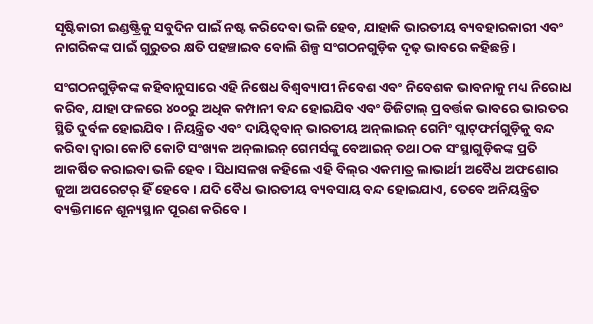ସୃଷ୍ଟିକାରୀ ଇଣ୍ଡଷ୍ଟ୍ରିକୁ ସବୁଦିନ ପାଇଁ ନଷ୍ଟ କରିଦେବା ଭଳି ହେବ, ଯାହାକି ଭାରତୀୟ ବ୍ୟବହାରକାରୀ ଏବଂ ନାଗରିକଙ୍କ ପାଇଁ ଗୁରୁତର କ୍ଷତି ପହଞ୍ଚାଇବ ବୋଲି ଶିଳ୍ପ ସଂଗଠନଗୁଡ଼ିକ ଦୃଢ଼ ଭାବରେ କହିଛନ୍ତି।

ସଂଗଠନଗୁଡ଼ିକଙ୍କ କହିବାନୁସାରେ ଏହି ନିଷେଧ ବିଶ୍ୱବ୍ୟାପୀ ନିବେଶ ଏବଂ ନିବେଶକ ଭାବନାକୁ ମଧ୍ୟ ନିରୋଧ କରିବ, ଯାହା ଫଳରେ ୪୦୦ରୁ ଅଧିକ କମ୍ପାନୀ ବନ୍ଦ ହୋଇଯିବ ଏବଂ ଡିଜିଟାଲ୍ ପ୍ରବର୍ତ୍ତକ ଭାବରେ ଭାରତର ସ୍ଥିତି ଦୁର୍ବଳ ହୋଇଯିବ। ନିୟନ୍ତ୍ରିତ ଏବଂ ଦାୟିତ୍ୱବାନ୍ ଭାରତୀୟ ଅନ୍‌ଲାଇନ୍ ଗେମିଂ ପ୍ଲାଟ୍‌ଫର୍ମଗୁଡ଼ିକୁ ବନ୍ଦ କରିବା ଦ୍ୱାରା କୋଟି କୋଟି ସଂଖ୍ୟକ ଅନ୍‌ଲାଇନ୍ ଗେମର୍ସଙ୍କୁ ବେଆଇନ୍ ତଥା ଠକ ସଂସ୍ଥାଗୁଡ଼ିକଙ୍କ ପ୍ରତି ଆକର୍ଷିତ କରାଇବା ଭଳି ହେବ। ସିଧାସଳଖ କହିଲେ ଏହି ବିଲ୍‌ର ଏକମାତ୍ର ଲାଭାର୍ଥୀ ଅବୈଧ ଅଫଶୋର ଜୁଆ ଅପରେଟର୍ ହିଁ ହେବେ। ଯଦି ବୈଧ ଭାରତୀୟ ବ୍ୟବସାୟ ବନ୍ଦ ହୋଇଯାଏ, ତେବେ ଅନିୟନ୍ତ୍ରିତ ବ୍ୟକ୍ତିମାନେ ଶୂନ୍ୟସ୍ଥାନ ପୂରଣ କରିବେ।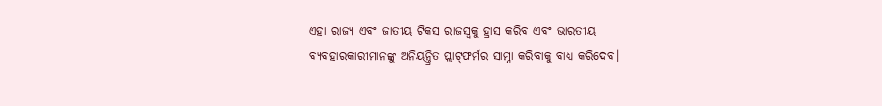ଏହା ରାଜ୍ୟ ଏବଂ ଜାତୀୟ ଟିକସ ରାଜସ୍ୱକୁ ହ୍ରାସ କରିବ ଏବଂ ଭାରତୀୟ ବ୍ୟବହାରକାରୀମାନଙ୍କୁ ଅନିୟନ୍ତ୍ରିତ ପ୍ଲାଟ୍‌ଫର୍ମର ସାମ୍ନା କରିବାକୁ ବାଧ୍ୟ କରିଦେବ।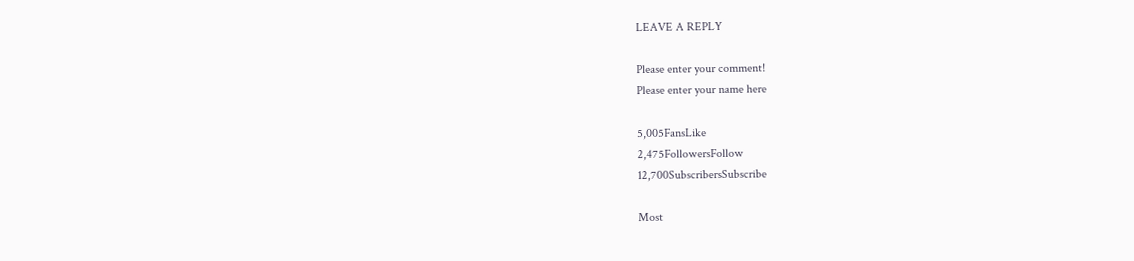LEAVE A REPLY

Please enter your comment!
Please enter your name here

5,005FansLike
2,475FollowersFollow
12,700SubscribersSubscribe

Most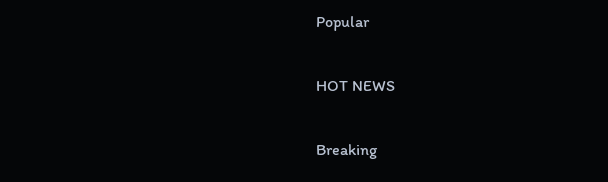Popular

HOT NEWS

Breaking